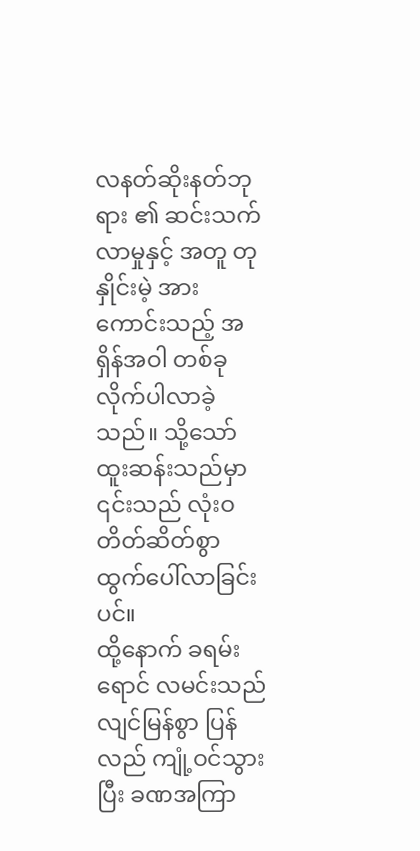လနတ်ဆိုးနတ်ဘုရား ၏ ဆင်းသက်လာမှုနှင့် အတူ တုနှိုင်းမဲ့ အားကောင်းသည့် အရှိန်အဝါ တစ်ခု လိုက်ပါလာခဲ့သည်။ သို့သော် ထူးဆန်းသည်မှာ ၎င်းသည် လုံးဝ တိတ်ဆိတ်စွာ ထွက်ပေါ်လာခြင်းပင်။
ထို့နောက် ခရမ်းရောင် လမင်းသည် လျင်မြန်စွာ ပြန်လည် ကျုံ့ဝင်သွားပြီး ခဏအကြာ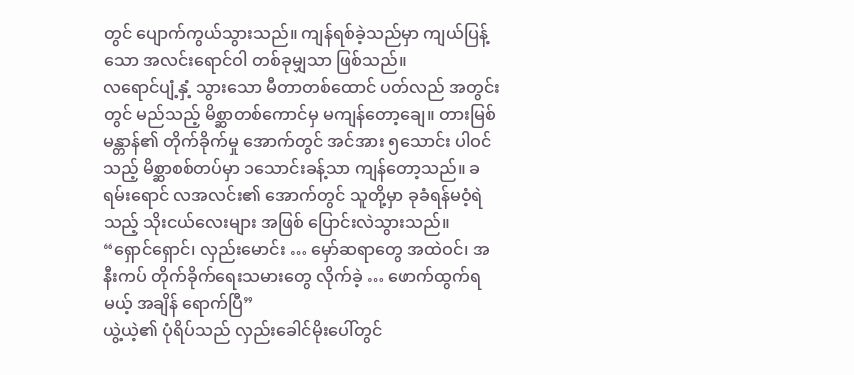တွင် ပျောက်ကွယ်သွားသည်။ ကျန်ရစ်ခဲ့သည်မှာ ကျယ်ပြန့်သော အလင်းရောင်ဝါ တစ်ခုမျှသာ ဖြစ်သည်။
လရောင်ပျံ့နှံ့ သွားသော မီတာတစ်ထောင် ပတ်လည် အတွင်းတွင် မည်သည့် မိစ္ဆာတစ်ကောင်မှ မကျန်တော့ချေ။ တားမြစ်မန္တာန်၏ တိုက်ခိုက်မှု အောက်တွင် အင်အား ၅သောင်း ပါဝင်သည့် မိစ္ဆာစစ်တပ်မှာ ၁သောင်းခန့်သာ ကျန်တော့သည်။ ခရမ်းရောင် လအလင်း၏ အောက်တွင် သူတို့မှာ ခုခံရန်မဝံ့ရဲသည့် သိုးငယ်လေးများ အဖြစ် ပြောင်းလဲသွားသည်။
“ရှောင်ရှောင်၊ လှည်းမောင်း … မှော်ဆရာတွေ အထဲဝင်၊ အနီးကပ် တိုက်ခိုက်ရေးသမားတွေ လိုက်ခဲ့ … ဖောက်ထွက်ရမယ့် အချိန် ရောက်ပြီ”
ယွဲ့ယဲ့၏ ပုံရိပ်သည် လှည်းခေါင်မိုးပေါ်တွင်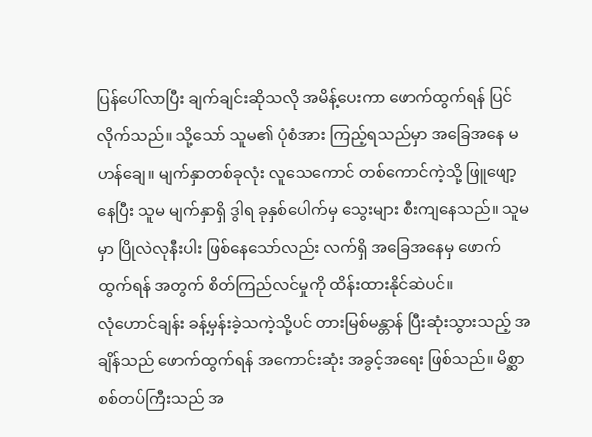ပြန်ပေါ်လာပြီး ချက်ချင်းဆိုသလို အမိန့်ပေးကာ ဖောက်ထွက်ရန် ပြင်လိုက်သည်။ သို့သော် သူမ၏ ပုံစံအား ကြည့်ရသည်မှာ အခြေအနေ မဟန်ချေ။ မျက်နှာတစ်ခုလုံး လူသေကောင် တစ်ကောင်ကဲ့သို့ ဖြူဖျော့နေပြီး သူမ မျက်နှာရှိ ဒွါရ ခုနှစ်ပေါက်မှ သွေးများ စီးကျနေသည်။ သူမမှာ ပြိုလဲလုနီးပါး ဖြစ်နေသော်လည်း လက်ရှိ အခြေအနေမှ ဖောက်ထွက်ရန် အတွက် စိတ်ကြည်လင်မှုကို ထိန်းထားနိုင်ဆဲပင်။
လုံဟောင်ချန်း ခန့်မှန်းခဲ့သကဲ့သို့ပင် တားမြစ်မန္တာန် ပြီးဆုံးသွားသည့် အချိန်သည် ဖောက်ထွက်ရန် အကောင်းဆုံး အခွင့်အရေး ဖြစ်သည်။ မိစ္ဆာ စစ်တပ်ကြီးသည် အ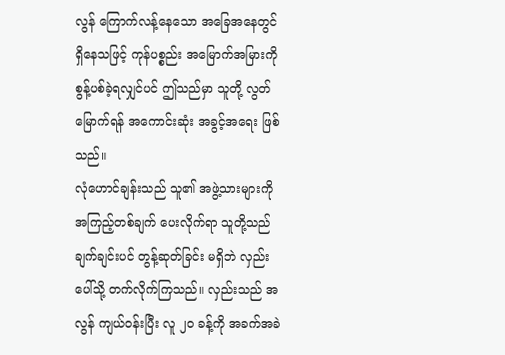လွန် ကြောက်လန့်နေသော အခြေအနေတွင် ရှိနေသဖြင့် ကုန်ပစ္စည်း အမြောက်အမြားကို စွန့်ပစ်ခဲ့ရလျှင်ပင် ဤသည်မှာ သူတို့ လွတ်မြောက်ရန် အကောင်းဆုံး အခွင့်အရေး ဖြစ်သည်။
လုံဟောင်ချန်းသည် သူ၏ အဖွဲ့သားများကို အကြည့်တစ်ချက် ပေးလိုက်ရာ သူတို့သည် ချက်ချင်းပင် တွန့်ဆုတ်ခြင်း မရှိဘဲ လှည်းပေါ်သို့ တက်လိုက်ကြသည်။ လှည်းသည် အလွန် ကျယ်ဝန်းပြီး လူ ၂၀ ခန့်ကို အခက်အခဲ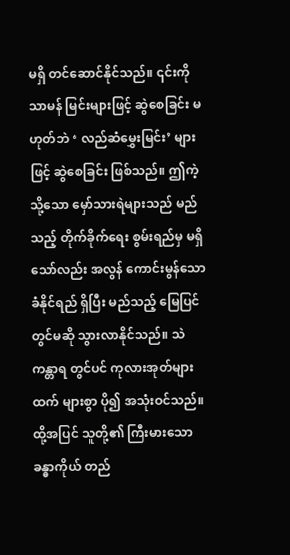မရှိ တင်ဆောင်နိုင်သည်။ ၎င်းကို သာမန် မြင်းများဖြင့် ဆွဲစေခြင်း မဟုတ်ဘဲ ‘ လည်ဆံမွှေးမြင်း’ များဖြင့် ဆွဲစေခြင်း ဖြစ်သည်။ ဤကဲ့သို့သော မှော်သားရဲများသည် မည်သည့် တိုက်ခိုက်ရေး စွမ်းရည်မှ မရှိသော်လည်း အလွန် ကောင်းမွန်သော ခံနိုင်ရည် ရှိပြီး မည်သည့် မြေပြင်တွင်မဆို သွားလာနိုင်သည်။ သဲကန္တာရ တွင်ပင် ကုလားအုတ်များထက် များစွာ ပို၍ အသုံးဝင်သည်။ ထို့အပြင် သူတို့၏ ကြီးမားသော ခန္ဓာကိုယ် တည်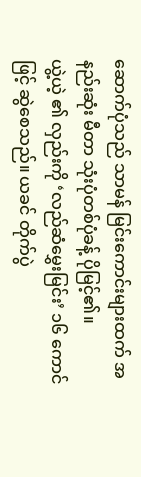ဆောက်ပုံသည် သာမန် မြင်းကောင်းများထက် အနည်းဆုံး မီတာ သုံးပုံတစ်ပုံခန့် ပိုမြင့်၏။
ယွဲ့ယဲ့ ၏ လှည်းကို ‘လည်ဆံမွှေးမြင်း’ ၁၆ ကောင်ဖြင့် ဆွဲစေသည်။ ယခင် တိုက်ပွဲ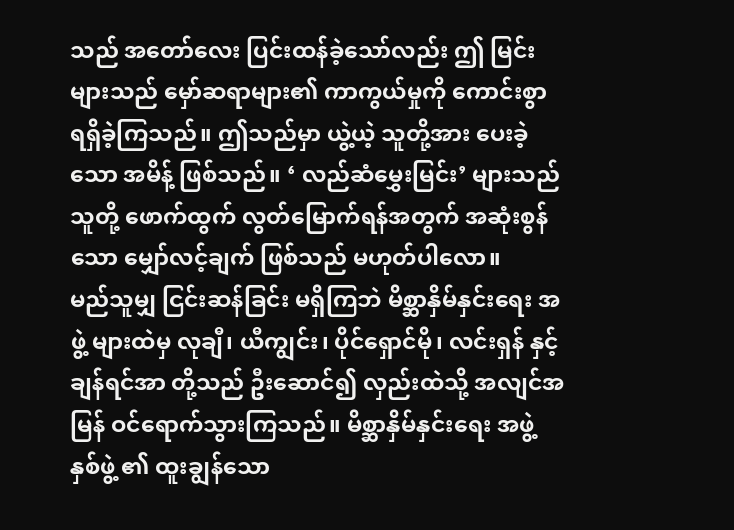သည် အတော်လေး ပြင်းထန်ခဲ့သော်လည်း ဤ မြင်းများသည် မှော်ဆရာများ၏ ကာကွယ်မှုကို ကောင်းစွာ ရရှိခဲ့ကြသည်။ ဤသည်မှာ ယွဲ့ယဲ့ သူတို့အား ပေးခဲ့သော အမိန့် ဖြစ်သည်။ ‘ လည်ဆံမွှေးမြင်း’ များသည် သူတို့ ဖောက်ထွက် လွတ်မြောက်ရန်အတွက် အဆုံးစွန်သော မျှော်လင့်ချက် ဖြစ်သည် မဟုတ်ပါလော။
မည်သူမျှ ငြင်းဆန်ခြင်း မရှိကြဘဲ မိစ္ဆာနှိမ်နှင်းရေး အဖွဲ့ များထဲမှ လုချီ၊ ယီကျွင်း၊ ပိုင်ရှောင်မို၊ လင်းရှန် နှင့် ချန်ရင်အာ တို့သည် ဦးဆောင်၍ လှည်းထဲသို့ အလျင်အမြန် ဝင်ရောက်သွားကြသည်။ မိစ္ဆာနှိမ်နှင်းရေး အဖွဲ့ နှစ်ဖွဲ့ ၏ ထူးချွန်သော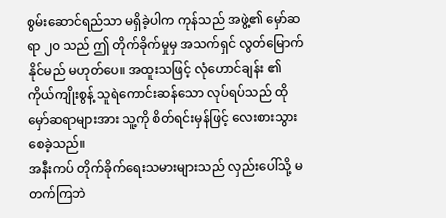စွမ်းဆောင်ရည်သာ မရှိခဲ့ပါက ကုန်သည် အဖွဲ့၏ မှော်ဆရာ ၂၀ သည် ဤ တိုက်ခိုက်မှုမှ အသက်ရှင် လွတ်မြောက်နိုင်မည် မဟုတ်ပေ။ အထူးသဖြင့် လုံဟောင်ချန်း ၏ ကိုယ်ကျိုးစွန့် သူရဲကောင်းဆန်သော လုပ်ရပ်သည် ထိုမှော်ဆရာများအား သူ့ကို စိတ်ရင်းမှန်ဖြင့် လေးစားသွားစေခဲ့သည်။
အနီးကပ် တိုက်ခိုက်ရေးသမားများသည် လှည်းပေါ်သို့ မတက်ကြဘဲ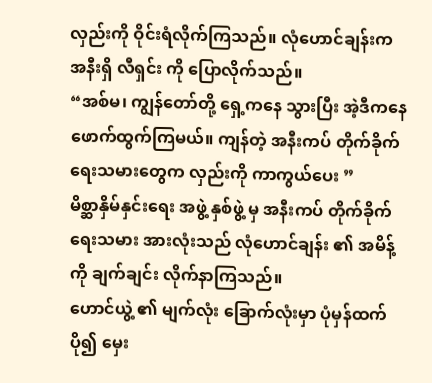လှည်းကို ဝိုင်းရံလိုက်ကြသည်။ လုံဟောင်ချန်းက အနီးရှိ လီရှင်း ကို ပြောလိုက်သည်။
“အစ်မ၊ ကျွန်တော်တို့ ရှေ့ကနေ သွားပြီး အဲ့ဒီကနေ ဖောက်ထွက်ကြမယ်။ ကျန်တဲ့ အနီးကပ် တိုက်ခိုက်ရေးသမားတွေက လှည်းကို ကာကွယ်ပေး ”
မိစ္ဆာနှိမ်နှင်းရေး အဖွဲ့ နှစ်ဖွဲ့ မှ အနီးကပ် တိုက်ခိုက်ရေးသမား အားလုံးသည် လုံဟောင်ချန်း ၏ အမိန့်ကို ချက်ချင်း လိုက်နာကြသည်။
ဟောင်ယွဲ့ ၏ မျက်လုံး ခြောက်လုံးမှာ ပုံမှန်ထက် ပို၍ မှေး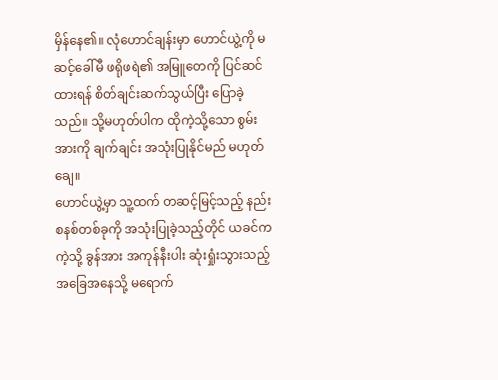မှိန်နေ၏။ လုံဟောင်ချန်းမှာ ဟောင်ယွဲ့ကို မဆင့်ခေါ်မီ ဖရိုဖရဲ၏ အမြူတေကို ပြင်ဆင်ထားရန် စိတ်ချင်းဆက်သွယ်ပြီး ပြောခဲ့သည်။ သို့မဟုတ်ပါက ထိုကဲ့သို့သော စွမ်းအားကို ချက်ချင်း အသုံးပြုနိုင်မည် မဟုတ်ချေ။
ဟောင်ယွဲ့မှာ သူ့ထက် တဆင့်မြင့်သည့် နည်းစနစ်တစ်ခုကို အသုံးပြုခဲ့သည့်တိုင် ယခင်က ကဲ့သို့ ခွန်အား အကုန်နီးပါး ဆုံးရှုံးသွားသည့် အခြေအနေသို့ မရောက်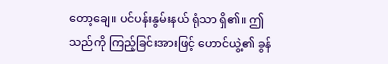တော့ချေ။ ပင်ပန်းနွမ်းနယ် ရုံသာ ရှိ၏။ ဤသည်ကို ကြည့်ခြင်းအားဖြင့် ဟောင်ယွဲ့၏ ခွန်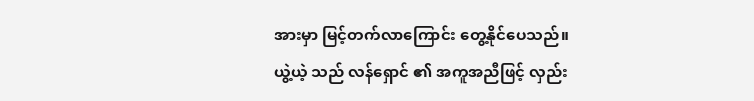အားမှာ မြင့်တက်လာကြောင်း တွေ့နိုင်ပေသည်။
ယွဲ့ယဲ့ သည် လန်ရှောင် ၏ အကူအညီဖြင့် လှည်း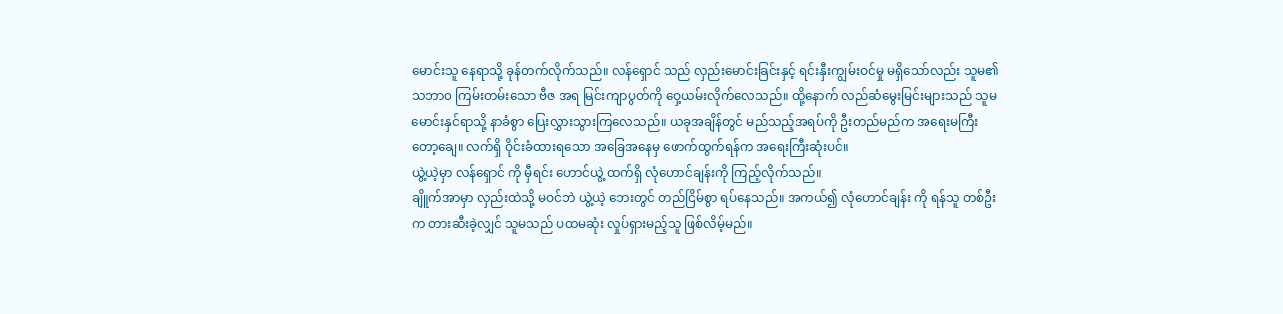မောင်းသူ နေရာသို့ ခုန်တက်လိုက်သည်။ လန်ရှောင် သည် လှည်းမောင်းခြင်းနှင့် ရင်းနှီးကျွမ်းဝင်မှု မရှိသော်လည်း သူမ၏ သဘာ၀ ကြမ်းတမ်းသော ဗီဇ အရ မြင်းကျာပွတ်ကို ဝှေ့ယမ်းလိုက်လေသည်။ ထို့နောက် လည်ဆံမွေးမြင်းများသည် သူမ မောင်းနှင်ရာသို့ နာခံစွာ ပြေးလွှားသွားကြလေသည်။ ယခုအချိန်တွင် မည်သည့်အရပ်ကို ဦးတည်မည်က အရေးမကြီးတော့ချေ။ လက်ရှိ ဝိုင်းခံထားရသော အခြေအနေမှ ဖောက်ထွက်ရန်က အရေးကြီးဆုံးပင်။
ယွဲ့ယဲ့မှာ လန်ရှောင် ကို မှီရင်း ဟောင်ယွဲ့ ထက်ရှိ လုံဟောင်ချန်းကို ကြည့်လိုက်သည်။
ချိူက်အာမှာ လှည်းထဲသို့ မဝင်ဘဲ ယွဲ့ယဲ့ ဘေးတွင် တည်ငြိမ်စွာ ရပ်နေသည်။ အကယ်၍ လုံဟောင်ချန်း ကို ရန်သူ တစ်ဦးက တားဆီးခဲ့လျှင် သူမသည် ပထမဆုံး လှုပ်ရှားမည့်သူ ဖြစ်လိမ့်မည်။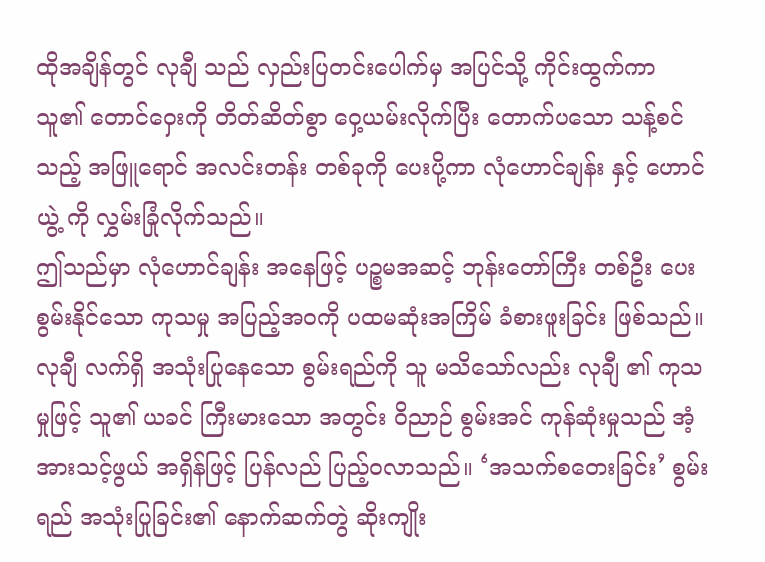ထိုအချိန်တွင် လုချီ သည် လှည်းပြတင်းပေါက်မှ အပြင်သို့ ကိုင်းထွက်ကာ သူ၏ တောင်ဝှေးကို တိတ်ဆိတ်စွာ ဝှေ့ယမ်းလိုက်ပြီး တောက်ပသော သန့်စင်သည့် အဖြူရောင် အလင်းတန်း တစ်ခုကို ပေးပို့ကာ လုံဟောင်ချန်း နှင့် ဟောင်ယွဲ့ ကို လွှမ်းခြုံလိုက်သည်။
ဤသည်မှာ လုံဟောင်ချန်း အနေဖြင့် ပဉ္စမအဆင့် ဘုန်းတော်ကြီး တစ်ဦး ပေးစွမ်းနိုင်သော ကုသမှု အပြည့်အဝကို ပထမဆုံးအကြိမ် ခံစားဖူးခြင်း ဖြစ်သည်။ လုချီ လက်ရှိ အသုံးပြုနေသော စွမ်းရည်ကို သူ မသိသော်လည်း လုချီ ၏ ကုသမှုဖြင့် သူ၏ ယခင် ကြီးမားသော အတွင်း ဝိညာဉ် စွမ်းအင် ကုန်ဆုံးမှုသည် အံ့အားသင့်ဖွယ် အရှိန်ဖြင့် ပြန်လည် ပြည့်ဝလာသည်။ ‘အသက်စတေးခြင်း’ စွမ်းရည် အသုံးပြုခြင်း၏ နောက်ဆက်တွဲ ဆိုးကျိုး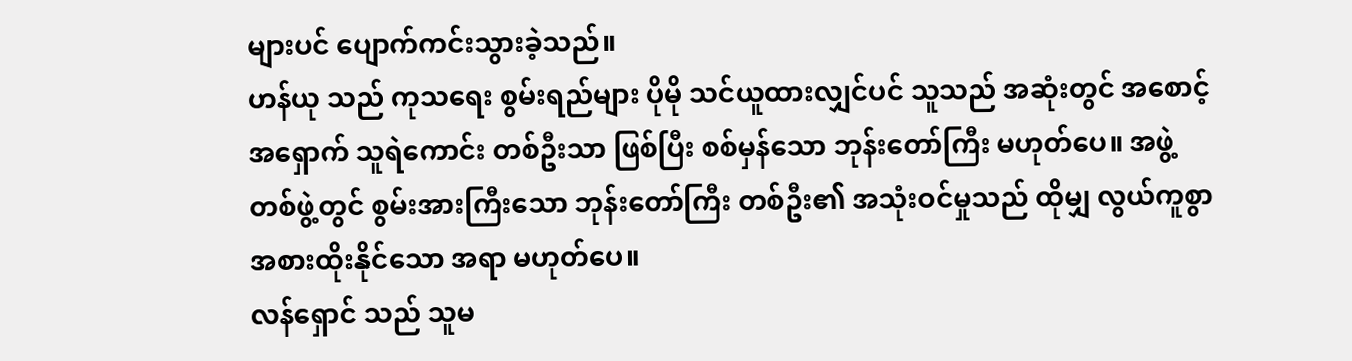များပင် ပျောက်ကင်းသွားခဲ့သည်။
ဟန်ယု သည် ကုသရေး စွမ်းရည်များ ပိုမို သင်ယူထားလျှင်ပင် သူသည် အဆုံးတွင် အစောင့်အရှောက် သူရဲကောင်း တစ်ဦးသာ ဖြစ်ပြီး စစ်မှန်သော ဘုန်းတော်ကြီး မဟုတ်ပေ။ အဖွဲ့တစ်ဖွဲ့တွင် စွမ်းအားကြီးသော ဘုန်းတော်ကြီး တစ်ဦး၏ အသုံးဝင်မှုသည် ထိုမျှ လွယ်ကူစွာ အစားထိုးနိုင်သော အရာ မဟုတ်ပေ။
လန်ရှောင် သည် သူမ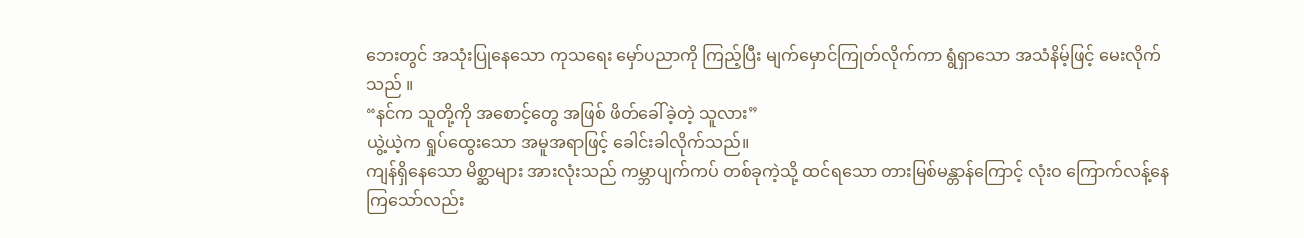ဘေးတွင် အသုံးပြုနေသော ကုသရေး မှော်ပညာကို ကြည့်ပြီး မျက်မှောင်ကြုတ်လိုက်ကာ ရွံရှာသော အသံနိမ့်ဖြင့် မေးလိုက်သည် ။
“နင်က သူတို့ကို အစောင့်တွေ အဖြစ် ဖိတ်ခေါ်ခဲ့တဲ့ သူလား”
ယွဲ့ယဲ့က ရှုပ်ထွေးသော အမူအရာဖြင့် ခေါင်းခါလိုက်သည်။
ကျန်ရှိနေသော မိစ္ဆာများ အားလုံးသည် ကမ္ဘာပျက်ကပ် တစ်ခုကဲ့သို့ ထင်ရသော တားမြစ်မန္တာန်ကြောင့် လုံးဝ ကြောက်လန့်နေကြသော်လည်း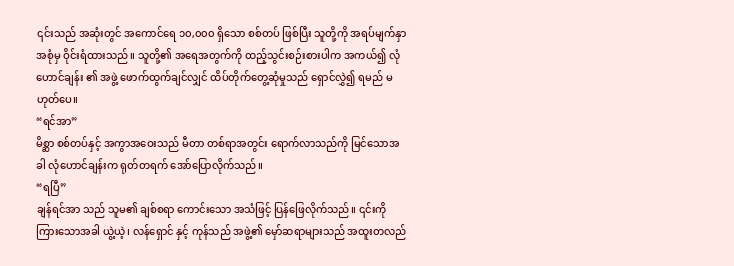၎င်းသည် အဆုံးတွင် အကောင်ရေ ၁၀,၀၀၀ ရှိသော စစ်တပ် ဖြစ်ပြီး သူတို့ကို အရပ်မျက်နှာ အစုံမှ ဝိုင်းရံထားသည်။ သူတို့၏ အရေအတွက်ကို ထည့်သွင်းစဉ်းစားပါက အကယ်၍ လုံဟောင်ချန်း ၏ အဖွဲ့ ဖောက်ထွက်ချင်လျှင် ထိပ်တိုက်တွေ့ဆုံမှုသည် ရှောင်လွှဲ၍ ရမည် မဟုတ်ပေ။
“ရင်အာ”
မိစ္ဆာ စစ်တပ်နှင့် အကွာအဝေးသည် မီတာ တစ်ရာအတွင်း ရောက်လာသည်ကို မြင်သောအခါ လုံဟောင်ချန်းက ရုတ်တရက် အော်ပြောလိုက်သည်။
“ရပြီ”
ချန်ရင်အာ သည် သူမ၏ ချစ်စရာ ကောင်းသော အသံဖြင့် ပြန်ဖြေလိုက်သည်။ ၎င်းကို ကြားသောအခါ ယွဲ့ယဲ့၊ လန်ရှောင် နှင့် ကုန်သည် အဖွဲ့၏ မှော်ဆရာများသည် အထူးတလည်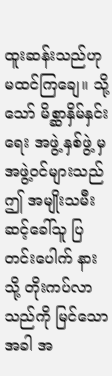ထူးဆန်းသည်ဟု မထင်ကြချေ။ သို့သော် မိစ္ဆာနှိမ်နှင်းရေး အဖွဲ့ နှစ်ဖွဲ့ မှ အဖွဲ့ဝင်များသည် ဤ အမျိုးသမီး ဆင့်ခေါ်သူ ပြတင်းပေါက် နားသို့ တိုးကပ်လာသည်ကို မြင်သောအခါ အ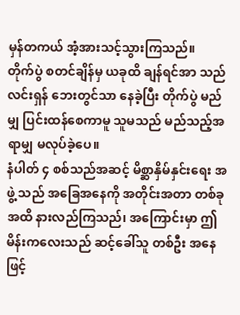မှန်တကယ် အံ့အားသင့်သွားကြသည်။
တိုက်ပွဲ စတင်ချိန်မှ ယခုထိ ချန်ရင်အာ သည် လင်းရှန် ဘေးတွင်သာ နေခဲ့ပြီး တိုက်ပွဲ မည်မျှ ပြင်းထန်စေကာမူ သူမသည် မည်သည့်အရာမျှ မလုပ်ခဲ့ပေ။
နံပါတ် ၄ စစ်သည်အဆင့် မိစ္ဆာနှိမ်နှင်းရေး အဖွဲ့ သည် အခြေအနေကို အတိုင်းအတာ တစ်ခုအထိ နားလည်ကြသည်၊ အကြောင်းမှာ ဤ မိန်းကလေးသည် ဆင့်ခေါ်သူ တစ်ဦး အနေဖြင့်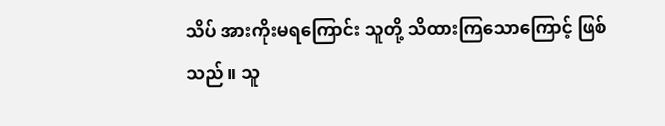သိပ် အားကိုးမရကြောင်း သူတို့ သိထားကြသောကြောင့် ဖြစ်သည်။ သူ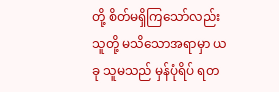တို့ စိတ်မရှိကြသော်လည်း သူတို့ မသိသောအရာမှာ ယခု သူမသည် မှန်ပုံရိပ် ရတ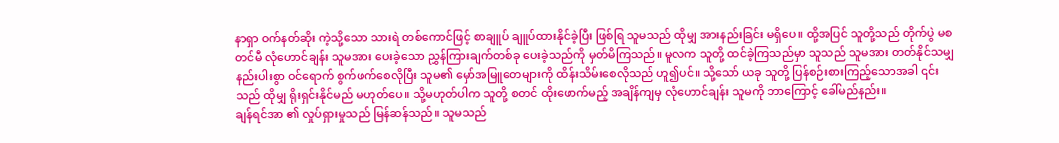နာရှာ ဝက်နတ်ဆိုး ကဲ့သို့သော သားရဲ တစ်ကောင်ဖြင့် စာချူပ် ချူပ်ထားနိုင်ခဲ့ပြီး ဖြစ်ရြ သူမသည် ထိုမျှ အားနည်းခြင်း မရှိပေ။ ထို့အပြင် သူတို့သည် တိုက်ပွဲ မစတင်မီ လုံဟောင်ချန်း သူမအား ပေးခဲ့သော ညွှန်ကြားချက်တစ်ခု ပေးခဲ့သည်ကို မှတ်မိကြသည်။ မူလက သူတို့ ထင်ခဲ့ကြသည်မှာ သူသည် သူမအား တတ်နိုင်သမျှ နည်းပါးစွာ ဝင်ရောက် စွက်ဖက်စေလိုပြီး သူမ၏ မှော်အမြူတေများကို ထိန်းသိမ်းစေလိုသည် ဟူ၍ပင်။ သို့သော် ယခု သူတို့ ပြန်စဉ်းစားကြည့်သောအခါ ၎င်းသည် ထိုမျှ ရိုးရှင်းနိုင်မည် မဟုတ်ပေ။ သို့မဟုတ်ပါက သူတို့ စတင် ထိုးဖောက်မည့် အချိန်ကျမှ လုံဟောင်ချန်း သူမကို ဘာကြောင့် ခေါ်မည်နည်း။
ချန်ရင်အာ ၏ လှုပ်ရှားမှုသည် မြန်ဆန်သည်။ သူမသည်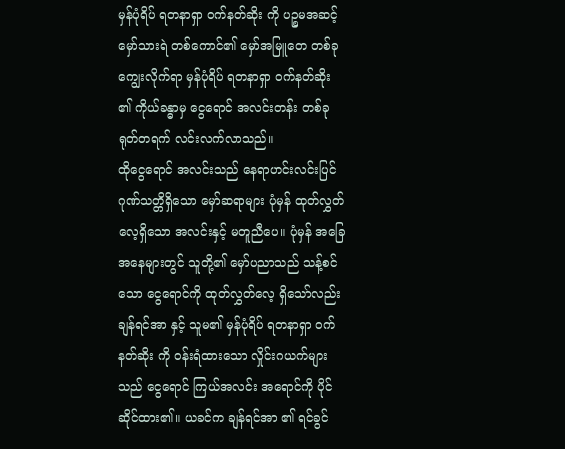မှန်ပုံရိပ် ရတနာရှာ ဝက်နတ်ဆိုး ကို ပဉ္စမအဆင့် မှော်သားရဲ တစ်ကောင်၏ မှော်အမြူတေ တစ်ခု ကျွေးလိုက်ရာ မှန်ပုံရိပ် ရတနာရှာ ဝက်နတ်ဆိုး ၏ ကိုယ်ခန္ဓာမှ ငွေရောင် အလင်းတန်း တစ်ခု ရုတ်တရက် လင်းလက်လာသည်။
ထိုငွေရောင် အလင်းသည် နေရာဟင်းလင်းပြင် ဂုဏ်သတ္တိရှိသော မှော်ဆရာများ ပုံမှန် ထုတ်လွှတ်လေ့ရှိသော အလင်းနှင့် မတူညီပေ။ ပုံမှန် အခြေအနေများတွင် သူတို့၏ မှော်ပညာသည် သန့်စင်သော ငွေရောင်ကို ထုတ်လွှတ်လေ့ ရှိသော်လည်း ချန်ရင်အာ နှင့် သူမ၏ မှန်ပုံရိပ် ရတနာရှာ ဝက်နတ်ဆိုး ကို ဝန်းရံထားသော လှိုင်းဂယက်များသည် ငွေရောင် ကြယ်အလင်း အရောင်ကို ပိုင်ဆိုင်ထား၏။ ယခင်က ချန်ရင်အာ ၏ ရင်ခွင်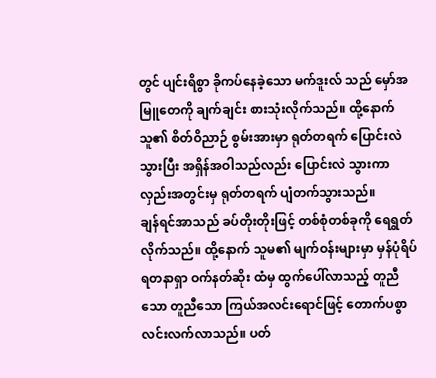တွင် ပျင်းရိစွာ ခိုကပ်နေခဲ့သော မက်ဒူးလ် သည် မှော်အမြူတေကို ချက်ချင်း စားသုံးလိုက်သည်။ ထို့နောက် သူ၏ စိတ်ဝိညာဉ် စွမ်းအားမှာ ရုတ်တရက် ပြောင်းလဲသွားပြီး အရှိန်အဝါသည်လည်း ပြောင်းလဲ သွားကာ လှည်းအတွင်းမှ ရုတ်တရက် ပျံတက်သွားသည်။
ချန်ရင်အာသည် ခပ်တိုးတိုးဖြင့် တစ်စုံတစ်ခုကို ရေရွတ်လိုက်သည်။ ထို့နောက် သူမ၏ မျက်ဝန်းများမှာ မှန်ပုံရိပ် ရတနာရှာ ဝက်နတ်ဆိုး ထံမှ ထွက်ပေါ်လာသည့် တူညီသော တူညီသော ကြယ်အလင်းရောင်ဖြင့် တောက်ပစွာ လင်းလက်လာသည်။ ပတ်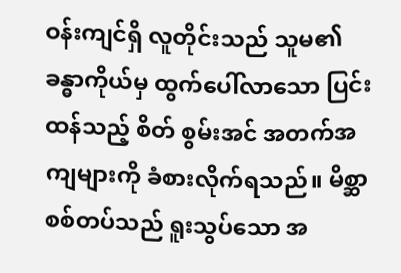ဝန်းကျင်ရှိ လူတိုင်းသည် သူမ၏ ခန္ဓာကိုယ်မှ ထွက်ပေါ်လာသော ပြင်းထန်သည့် စိတ် စွမ်းအင် အတက်အကျများကို ခံစားလိုက်ရသည်။ မိစ္ဆာ စစ်တပ်သည် ရူးသွပ်သော အ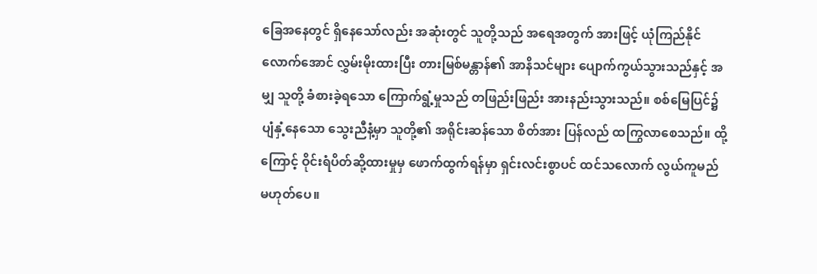ခြေအနေတွင် ရှိနေသော်လည်း အဆုံးတွင် သူတို့သည် အရေအတွက် အားဖြင့် ယုံကြည်နိုင်လောက်အောင် လွှမ်းမိုးထားပြီး တားမြစ်မန္တာန်၏ အာနိသင်များ ပျောက်ကွယ်သွားသည်နှင့် အမျှ သူတို့ ခံစားခဲ့ရသော ကြောက်ရွံ့မှုသည် တဖြည်းဖြည်း အားနည်းသွားသည်။ စစ်မြေပြင်၌ ပျံနှံ့နေသော သွေးညီနံ့မှာ သူတို့၏ အရိုင်းဆန်သော စိတ်အား ပြန်လည် ထကြွလာစေသည်။ ထို့ကြောင့် ဝိုင်းရံပိတ်ဆို့ထားမှုမှ ဖောက်ထွက်ရန်မှာ ရှင်းလင်းစွာပင် ထင်သလောက် လွယ်ကူမည် မဟုတ်ပေ။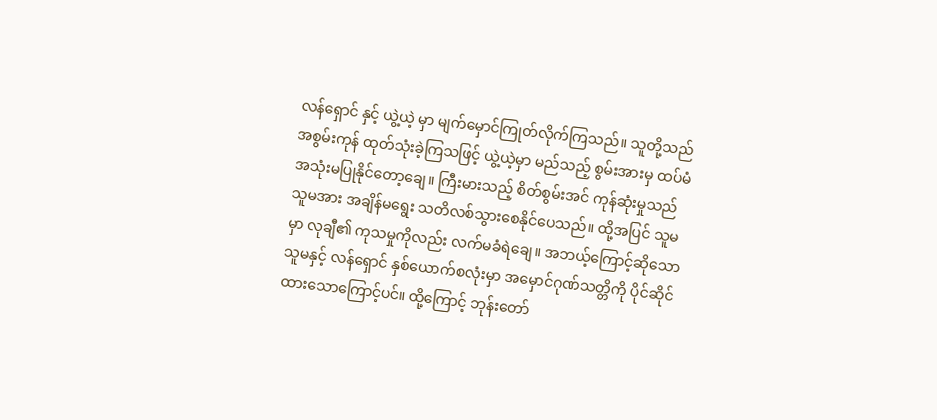လန်ရှောင် နှင့် ယွဲ့ယဲ့ မှာ မျက်မှောင်ကြုတ်လိုက်ကြသည်။ သူတို့သည် အစွမ်းကုန် ထုတ်သုံးခဲ့ကြသဖြင့် ယွဲ့ယဲ့မှာ မည်သည့် စွမ်းအားမှ ထပ်မံ အသုံးမပြုနိုင်တော့ချေ။ ကြီးမားသည့် စိတ်စွမ်းအင် ကုန်ဆုံးမှုသည် သူမအား အချိန်မရွေး သတိလစ်သွားစေနိုင်ပေသည်။ ထို့အပြင် သူမမှာ လုချီ၏ ကုသမှုကိုလည်း လက်မခံရဲချေ။ အဘယ့်ကြောင့်ဆိုသော သူမနှင့် လန်ရှောင် နှစ်ယောက်စလုံးမှာ အမှောင်ဂုဏ်သတ္တိကို ပိုင်ဆိုင်ထားသောကြောင့်ပင်။ ထို့ကြောင့် ဘုန်းတော်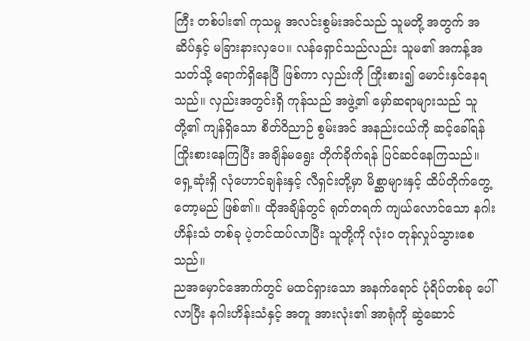ကြီး တစ်ပါး၏ ကုသမှု အလင်းစွမ်းအင်သည် သူမတို့ အတွက် အဆိပ်နှင့် မခြားနားလှပေ။ လန်ရှောင်သည်လည်း သူမ၏ အကန့်အသတ်သို့ ရောက်ရှိနေပြီ ဖြစ်ကာ လှည်းကို ကြိုးစား၍ မောင်းနှင်နေရသည်။ လှည်းအတွင်းရှိ ကုန်သည် အဖွဲ့၏ မှော်ဆရာများသည် သူတို့၏ ကျန်ရှိသော စိတ်ဝိညာဉ် စွမ်းအင် အနည်းငယ်ကို ဆင့်ခေါ်ရန် ကြိုးစားနေကြပြီး အချိန်မရွေး တိုက်ခိုက်ရန် ပြင်ဆင်နေကြသည်။
ရှေ့ဆုံးရှိ လုံဟောင်ချန်းနှင့် လီရှင်းတို့မှာ မိစ္ဆာများနှင့် ထိပ်တိုက်တွေ့တော့မည် ဖြစ်၏။ ထိုအချိန်တွင် ရုတ်တရက် ကျယ်လောင်သော နဂါးဟိန်းသံ တစ်ခု ပဲ့တင်ထပ်လာပြီး သူတို့ကို လုံးဝ တုန်လှုပ်သွားစေသည်။
ညအမှောင်အောက်တွင် မထင်ရှားသော အနက်ရောင် ပုံရိပ်တစ်ခု ပေါ်လာပြီး နဂါးဟိန်းသံနှင့် အတူ အားလုံး၏ အာရုံကို ဆွဲဆောင်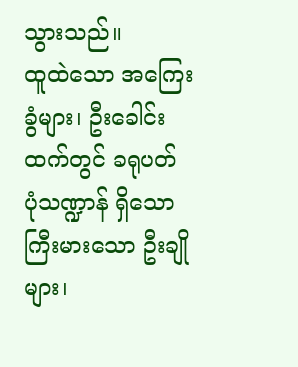သွားသည်။
ထူထဲသော အကြေးခွံများ၊ ဦးခေါင်းထက်တွင် ခရုပတ် ပုံသဏ္ဍာန် ရှိသော ကြီးမားသော ဦးချိုများ၊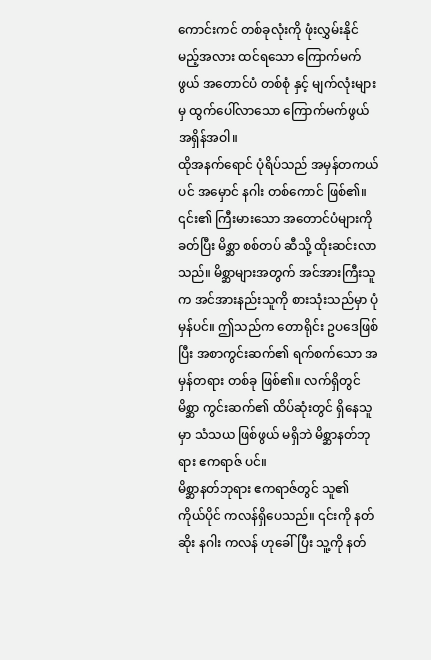ကောင်းကင် တစ်ခုလုံးကို ဖုံးလွှမ်းနိုင်မည့်အလား ထင်ရသော ကြောက်မက်ဖွယ် အတောင်ပံ တစ်စုံ နှင့် မျက်လုံးများမှ ထွက်ပေါ်လာသော ကြောက်မက်ဖွယ် အရှိန်အဝါ။
ထိုအနက်ရောင် ပုံရိပ်သည် အမှန်တကယ်ပင် အမှောင် နဂါး တစ်ကောင် ဖြစ်၏။ ၎င်း၏ ကြီးမားသော အတောင်ပံများကို ခတ်ပြီး မိစ္ဆာ စစ်တပ် ဆီသို့ ထိုးဆင်းလာသည်။ မိစ္ဆာများအတွက် အင်အားကြီးသူက အင်အားနည်းသူကို စားသုံးသည်မှာ ပုံမှန်ပင်။ ဤသည်က တောရိုင်း ဥပဒေဖြစ်ပြီး အစာကွင်းဆက်၏ ရက်စက်သော အမှန်တရား တစ်ခု ဖြစ်၏။ လက်ရှိတွင် မိစ္ဆာ ကွင်းဆက်၏ ထိပ်ဆုံးတွင် ရှိနေသူမှာ သံသယ ဖြစ်ဖွယ် မရှိဘဲ မိစ္ဆာနတ်ဘုရား ဧကရာဇ် ပင်။
မိစ္ဆာနတ်ဘုရား ဧကရာဇ်တွင် သူ၏ ကိုယ်ပိုင် ကလန်ရှိပေသည်။ ၎င်းကို နတ်ဆိုး နဂါး ကလန် ဟုခေါ်ပြီး သူ့ကို နတ်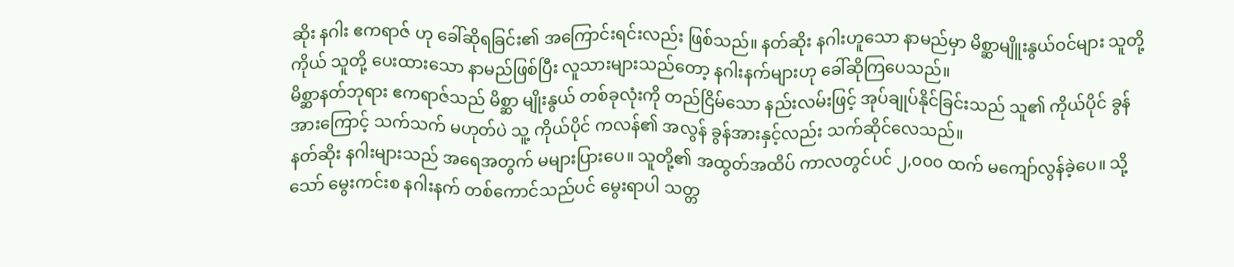ဆိုး နဂါး ဧကရာဇ် ဟု ခေါ်ဆိုရခြင်း၏ အကြောင်းရင်းလည်း ဖြစ်သည်။ နတ်ဆိုး နဂါးဟူသော နာမည်မှာ မိစ္ဆာမျိူးနွယ်ဝင်များ သူတို့ကိုယ် သူတို့ ပေးထားသော နာမည်ဖြစ်ပြီး လူသားများသည်တော့ နဂါးနက်များဟု ခေါ်ဆိုကြပေသည်။
မိစ္ဆာနတ်ဘုရား ဧကရာဇ်သည် မိစ္ဆာ မျိုးနွယ် တစ်ခုလုံးကို တည်ငြိမ်သော နည်းလမ်းဖြင့် အုပ်ချုပ်နိုင်ခြင်းသည် သူ၏ ကိုယ်ပိုင် ခွန်အားကြောင့် သက်သက် မဟုတ်ပဲ သူ့ ကိုယ်ပိုင် ကလန်၏ အလွန် ခွန်အားနှင့်လည်း သက်ဆိုင်လေသည်။
နတ်ဆိုး နဂါးများသည် အရေအတွက် မများပြားပေ။ သူတို့၏ အထွတ်အထိပ် ကာလတွင်ပင် ၂,၀၀၀ ထက် မကျော်လွန်ခဲ့ပေ။ သို့သော် မွေးကင်းစ နဂါးနက် တစ်ကောင်သည်ပင် မွေးရာပါ သတ္တ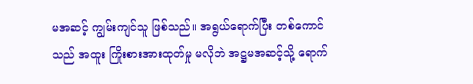မအဆင့် ကျွမ်းကျင်သူ ဖြစ်သည်။ အရွယ်ရောက်ပြီး တစ်ကောင်သည် အထူး ကြိုးစားအားထုတ်မှု မလိုဘဲ အဋ္ဌမအဆင့်သို့ ရောက်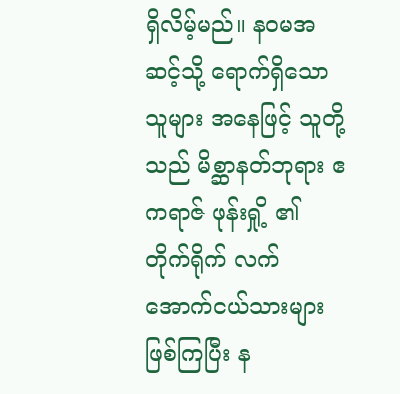ရှိလိမ့်မည်။ နဝမအဆင့်သို့ ရောက်ရှိသော သူများ အနေဖြင့် သူတို့သည် မိစ္ဆာနတ်ဘုရား ဧကရာဇ် ဖုန်းရှို့ ၏ တိုက်ရိုက် လက်အောက်ငယ်သားများ ဖြစ်ကြပြီး န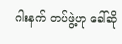ဂါးနက် တပ်ဖွဲ့ဟု ခေါ်ဆို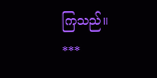ကြသည်။
***